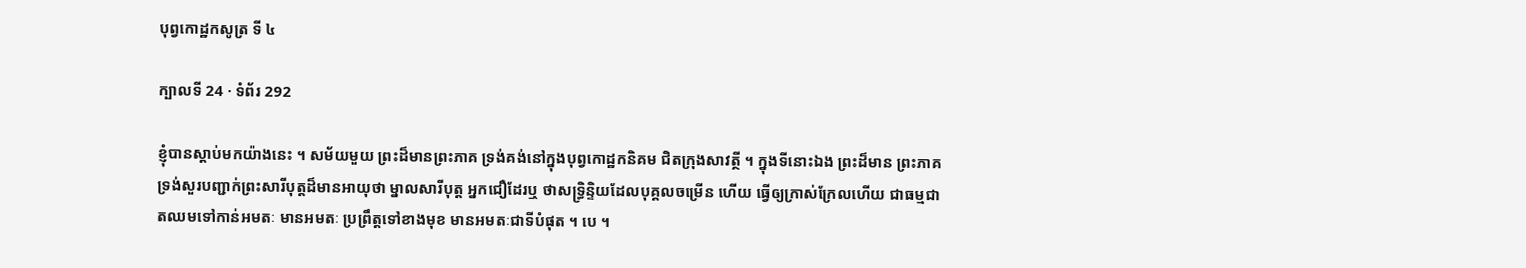បុព្វកោដ្ឋកសូត្រ ទី ៤

ក្បាលទី 24 · ទំព័រ 292

ខ្ញុំបានស្តាប់មកយ៉ាងនេះ ។ សម័យមួយ ព្រះដ៏មានព្រះភាគ ទ្រង់គង់នៅក្នុងបុព្វកោដ្ឋកនិគម ជិតក្រុងសាវត្ថី ។ ក្នុងទីនោះឯង ព្រះដ៏មាន ព្រះភាគ ទ្រង់សួរបញ្ជាក់ព្រះសារីបុត្តដ៏មានអាយុថា ម្នាលសារីបុត្ត អ្នកជឿដែរឬ ថាសទ្ធ្រិន្ទិយដែលបុគ្គលចម្រើន ហើយ ធ្វើឲ្យក្រាស់ក្រែលហើយ ជាធម្មជាតឈមទៅកាន់អមតៈ មានអមតៈ ប្រព្រឹត្តទៅខាងមុខ មានអមតៈជាទីបំផុត ។ បេ ។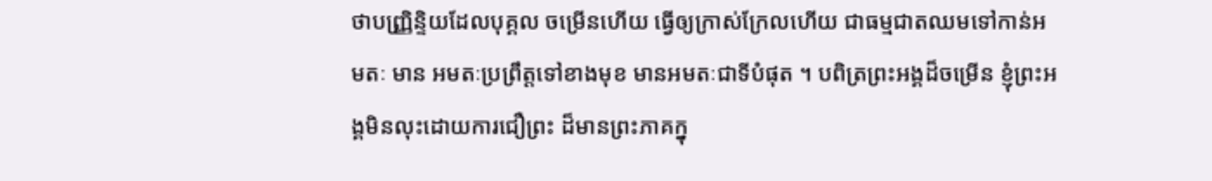ថាបញ្ញ្រិន្ទិយដែលបុគ្គល ចម្រើនហើយ ធ្វើឲ្យក្រាស់ក្រែលហើយ ជាធម្មជាតឈមទៅកាន់អមតៈ មាន អមតៈប្រព្រឹត្តទៅខាងមុខ មានអមតៈជាទីបំផុត ។ បពិត្រព្រះអង្គដ៏ចម្រើន ខ្ញុំព្រះអង្គមិនលុះដោយការជឿព្រះ ដ៏មានព្រះភាគក្នុ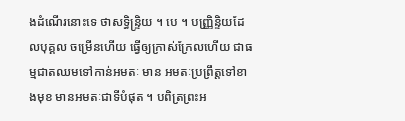ងដំណើរនោះទេ ថាសទិ្ធន្ទ្រិយ ។ បេ ។ បញ្ញ្រិន្ទិយដែលបុគ្គល ចម្រើនហើយ ធ្វើឲ្យក្រាស់ក្រែលហើយ ជាធម្មជាតឈមទៅកាន់អមតៈ មាន អមតៈប្រព្រឹត្តទៅខាងមុខ មានអមតៈជាទីបំផុត ។ បពិត្រព្រះអ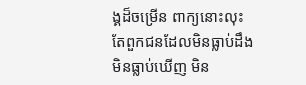ង្គដ៏ចម្រើន ពាក្យនោះលុះតែពួកជនដែលមិនធ្លាប់ដឹង មិនធ្លាប់ឃើញ មិន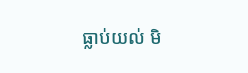ធ្លាប់យល់ មិ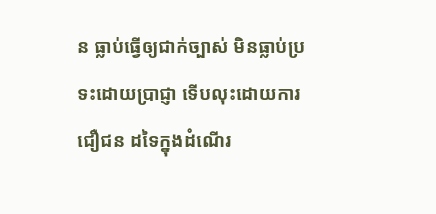ន ធ្លាប់ធ្វើឲ្យជាក់ច្បាស់ មិនធ្លាប់ប្រទះដោយប្រាជ្ញា ទើបលុះដោយការជឿជន ដទៃក្នុងដំណើរ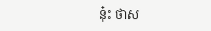នុ៎ះ ថាស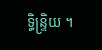ទិ្ធន្ទ្រិយ ។